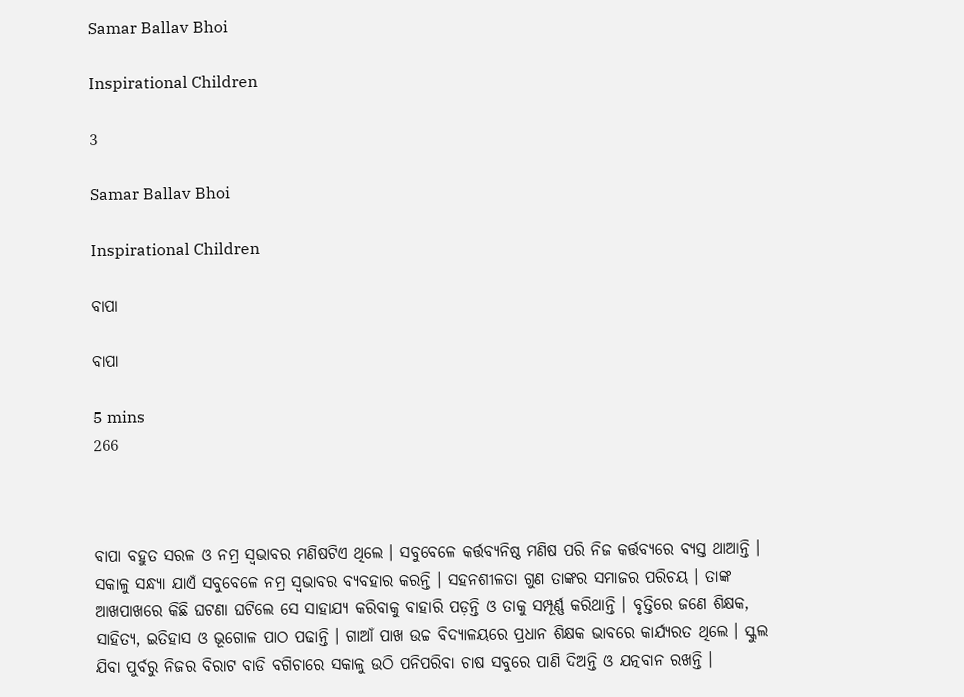Samar Ballav Bhoi

Inspirational Children

3

Samar Ballav Bhoi

Inspirational Children

ବାପା

ବାପା

5 mins
266



ବାପା ବହୁତ ସରଳ ଓ ନମ୍ର ସ୍ୱଭାବର ମଣିଷଟିଏ ଥିଲେ । ସବୁବେଳେ କର୍ତ୍ତବ୍ୟନିଷ୍ଠ ମଣିଷ ପରି ନିଜ କର୍ତ୍ତବ୍ୟରେ ବ୍ୟସ୍ତ ଥାଆନ୍ତି । ସକାଳୁ ସନ୍ଧ୍ୟା ଯାଏଁ ସବୁବେଳେ ନମ୍ର ସ୍ୱଭାବର ବ୍ୟବହାର କରନ୍ତି । ସହନଶୀଳତା ଗୁଣ ତାଙ୍କର ସମାଜର ପରିଚୟ । ତାଙ୍କ ଆଖପାଖରେ କିଛି ଘଟଣା ଘଟିଲେ ସେ ସାହାଯ୍ୟ କରିବାକୁ ବାହାରି ପଡ଼ନ୍ତି ଓ ତାକୁ ସମ୍ପୂର୍ଣ୍ଣ କରିଥାନ୍ତି । ବୃତ୍ତିରେ ଜଣେ ଶିକ୍ଷକ, ସାହିତ୍ୟ, ଇତିହାସ ଓ ଭୂଗୋଳ ପାଠ ପଢାନ୍ତି । ଗାଆଁ ପାଖ ଉଚ୍ଚ ବିଦ୍ୟାଳୟରେ ପ୍ରଧାନ ଶିକ୍ଷକ ଭାବରେ କାର୍ଯ୍ୟରତ ଥିଲେ । ସ୍କୁଲ ଯିବା ପୁର୍ବରୁ ନିଜର ବିରାଟ ବାଡି ବଗିଚାରେ ସକାଳୁ ଉଠି ପନିପରିବା ଚାଷ ସବୁରେ ପାଣି ଦିଅନ୍ତି ଓ ଯତ୍ନବାନ ରଖନ୍ତି ।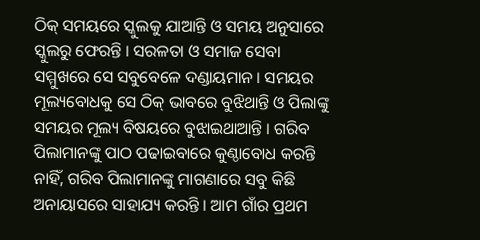ଠିକ୍ ସମୟରେ ସ୍କୁଲକୁ ଯାଆନ୍ତି ଓ ସମୟ ଅନୁସାରେ ସ୍କୁଲରୁ ଫେରନ୍ତି । ସରଳତା ଓ ସମାଜ ସେବା ସମ୍ମୁଖରେ ସେ ସବୁବେଳେ ଦଣ୍ଡାୟମାନ । ସମୟର ମୂଲ୍ୟବୋଧକୁ ସେ ଠିକ୍ ଭାବରେ ବୁଝିଥାନ୍ତି ଓ ପିଲାଙ୍କୁ ସମୟର ମୂଲ୍ୟ ବିଷୟରେ ବୁଝାଇଥାଆନ୍ତି । ଗରିବ ପିଲାମାନଙ୍କୁ ପାଠ ପଢାଇବାରେ କୁଣ୍ଠାବୋଧ କରନ୍ତି ନାହିଁ, ଗରିବ ପିଲାମାନଙ୍କୁ ମାଗଣାରେ ସବୁ କିଛି ଅନାୟାସରେ ସାହାଯ୍ୟ କରନ୍ତି । ଆମ ଗାଁର ପ୍ରଥମ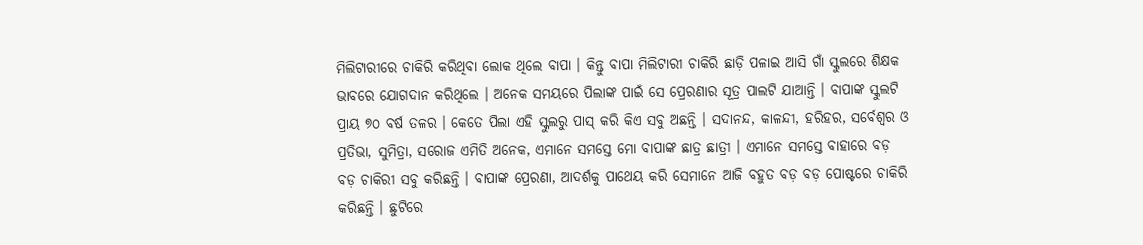ମିଲିଟାରୀରେ ଚାକିରି କରିଥିବା ଲୋକ ଥିଲେ ବାପା । କିନ୍ତୁ ବାପା ମିଲିଟାରୀ ଚାକିରି ଛାଡ଼ି ପଳାଇ ଆସି ଗାଁ ସ୍କୁଲରେ ଶିକ୍ଷକ ଭାବରେ ଯୋଗଦାନ କରିଥିଲେ । ଅନେକ ସମୟରେ ପିଲାଙ୍କ ପାଇଁ ସେ ପ୍ରେରଣାର ସୂତ୍ର ପାଲଟି ଯାଆନ୍ତି । ବାପାଙ୍କ ସ୍କୁଲଟି ପ୍ରାୟ ୭୦ ବର୍ଷ ତଳର । କେତେ ପିଲା ଏହି ସ୍କୁଲରୁ ପାସ୍ କରି କିଏ ସବୁ ଅଛନ୍ତି । ସଦାନନ୍ଦ, କାଳନ୍ଦୀ, ହରିହର, ସର୍ବେଶ୍ଵର ଓ ପ୍ରତିଭା, ସୁମିତ୍ରା, ସରୋଜ ଏମିତି ଅନେକ, ଏମାନେ ସମସ୍ତେ ମୋ ବାପାଙ୍କ ଛାତ୍ର ଛାତ୍ରୀ । ଏମାନେ ସମସ୍ତେ ବାହାରେ ବଡ଼ ବଡ଼ ଚାକିରୀ ସବୁ କରିଛନ୍ତି । ବାପାଙ୍କ ପ୍ରେରଣା, ଆଦର୍ଶକୁ ପାଥେୟ କରି ସେମାନେ ଆଜି ବହୁତ ବଡ଼ ବଡ଼ ପୋଷ୍ଟରେ ଚାକିରି କରିଛନ୍ତି । ଛୁଟିରେ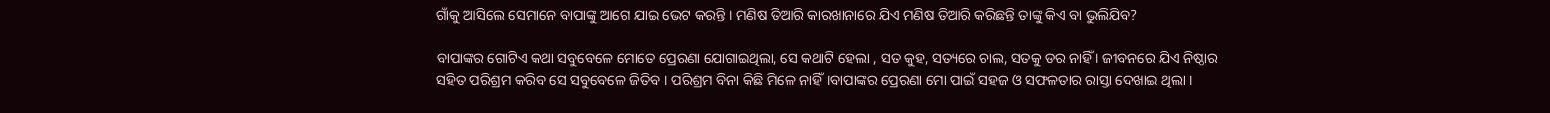ଗାଁକୁ ଆସିଲେ ସେମାନେ ବାପାଙ୍କୁ ଆଗେ ଯାଇ ଭେଟ କରନ୍ତି । ମଣିଷ ତିଆରି କାରଖାନାରେ ଯିଏ ମଣିଷ ତିଆରି କରିଛନ୍ତି ତାଙ୍କୁ କିଏ ବା ଭୁଲିଯିବ?

ବାପାଙ୍କର ଗୋଟିଏ କଥା ସବୁବେଳେ ମୋତେ ପ୍ରେରଣା ଯୋଗାଇଥିଲା, ସେ କଥାଟି ହେଲା , ସତ କୁହ, ସତ୍ୟରେ ଚାଲ, ସତକୁ ଡର ନାହିଁ । ଜୀବନରେ ଯିଏ ନିଷ୍ଠାର ସହିତ ପରିଶ୍ରମ କରିବ ସେ ସବୁବେଳେ ଜିତିବ । ପରିଶ୍ରମ ବିନା କିଛି ମିଳେ ନାହିଁ।ବାପାଙ୍କର ପ୍ରେରଣା ମୋ ପାଇଁ ସହଜ ଓ ସଫଳତାର ରାସ୍ତା ଦେଖାଇ ଥିଲା ।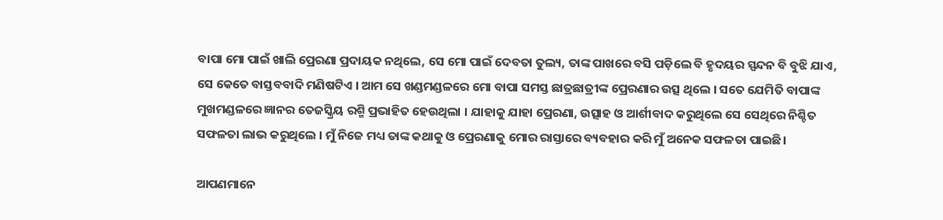ବାପା ମୋ ପାଇଁ ଖାଲି ପ୍ରେରଣା ପ୍ରଦାୟକ ନଥିଲେ, ସେ ମୋ ପାଇଁ ଦେବତା ତୁଲ୍ୟ, ତାଙ୍କ ପାଖରେ ବସି ପଡ଼ିଲେ ବି ହୃଦୟର ସ୍ପନ୍ଦନ ବି ବୁଝି ଯାଏ, ସେ କେତେ ବାସ୍ତବବାଦି ମଣିଷଟିଏ । ଆମ ସେ ଖଣ୍ଡମଣ୍ଡଳରେ ମୋ ବାପା ସମସ୍ତ ଛାତ୍ରଛାତ୍ରୀଙ୍କ ପ୍ରେରଣାର ଉତ୍ସ ଥିଲେ । ସତେ ଯେମିତି ବାପାଙ୍କ ମୁଖମଣ୍ଡଳରେ ଜ୍ଞାନର ତେଜସ୍କ୍ରିୟ ରଶ୍ମି ପ୍ରଭାହିତ ହେଉଥିଲା । ଯାହାକୁ ଯାହା ପ୍ରେରଣା, ଉତ୍ସାହ ଓ ଆର୍ଶୀବାଦ କରୁଥିଲେ ସେ ସେଥିରେ ନିଶ୍ଚିତ ସଫଳତା ଲାଭ କରୁଥିଲେ । ମୁଁ ନିଜେ ମଧ୍ୟ ତାଙ୍କ କଥାକୁ ଓ ପ୍ରେରଣାକୁ ମୋର ରାସ୍ତାରେ ବ୍ୟବହାର କରି ମୁଁ ଅନେକ ସଫଳତା ପାଇଛି।

ଆପଣମାନେ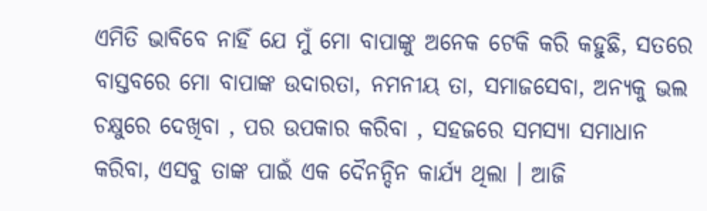ଏମିତି ଭାବିବେ ନାହିଁ ଯେ ମୁଁ ମୋ ବାପାଙ୍କୁ ଅନେକ ଟେକି କରି କହୁଛି, ସତରେ ବାସ୍ତବରେ ମୋ ବାପାଙ୍କ ଉଦାରତା, ନମନୀୟ ତା, ସମାଜସେବା, ଅନ୍ୟକୁ ଭଲ ଚକ୍ଷୁରେ ଦେଖିବା , ପର ଉପକାର କରିବା , ସହଜରେ ସମସ୍ୟା ସମାଧାନ କରିବା, ଏସବୁ ତାଙ୍କ ପାଇଁ ଏକ ଦୈନନ୍ଦିନ କାର୍ଯ୍ୟ ଥିଲା । ଆଜି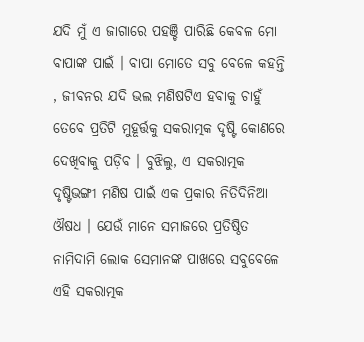ଯଦି ମୁଁ ଏ ଜାଗାରେ ପହଞ୍ଚି ପାରିଛି କେବଳ ମୋ ବାପାଙ୍କ ପାଇଁ । ବାପା ମୋତେ ସବୁ ବେଳେ କହନ୍ତି , ଜୀବନର ଯଦି ଭଲ ମଣିଷଟିଏ ହବାକୁ ଚାହୁଁ ତେବେ ପ୍ରତିଟି ମୁହୂର୍ତ୍ତକୁ ସକରାତ୍ମକ ଦୃଷ୍ଟି କୋଣରେ ଦେଖିବାକୁ ପଡ଼ିବ । ବୁଝିଲୁ, ଏ ସକରାତ୍ମକ ଦୃଷ୍ଟିଭଙ୍ଗୀ ମଣିଷ ପାଇଁ ଏକ ପ୍ରକାର ନିତିଦିନିଆ ଔଷଧ । ଯେଉଁ ମାନେ ସମାଜରେ ପ୍ରତିଷ୍ଠିତ ନାମିଦାମି ଲୋକ ସେମାନଙ୍କ ପାଖରେ ସବୁବେଳେ ଏହି ସକରାତ୍ମକ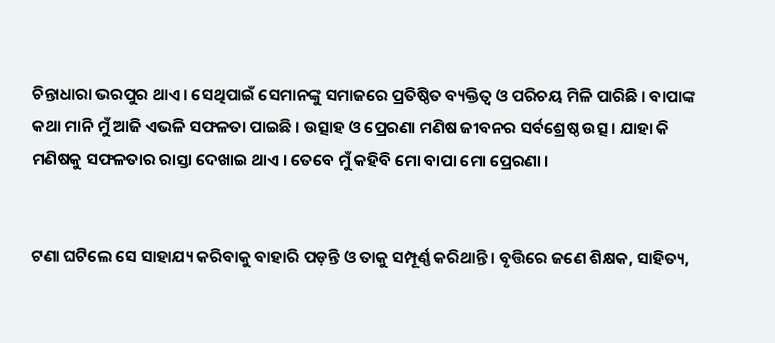ଚିନ୍ତାଧାରା ଭରପୁର ଥାଏ । ସେଥିପାଇଁ ସେମାନଙ୍କୁ ସମାଜରେ ପ୍ରତିଷ୍ଠିତ ବ୍ୟକ୍ତିତ୍ଵ ଓ ପରିଚୟ ମିଳି ପାରିଛି । ବାପାଙ୍କ କଥା ମାନି ମୁଁ ଆଜି ଏଭଳି ସଫଳତା ପାଇଛି । ଉତ୍ସାହ ଓ ପ୍ରେରଣା ମଣିଷ ଜୀବନର ସର୍ବଶ୍ରେଷ୍ଠ ଉତ୍ସ । ଯାହା କି ମଣିଷକୁ ସଫଳତାର ରାସ୍ତା ଦେଖାଇ ଥାଏ । ତେବେ ମୁଁ କହିବି ମୋ ବାପା ମୋ ପ୍ରେରଣା ।


ଟଣା ଘଟିଲେ ସେ ସାହାଯ୍ୟ କରିବାକୁ ବାହାରି ପଡ଼ନ୍ତି ଓ ତାକୁ ସମ୍ପୂର୍ଣ୍ଣ କରିଥାନ୍ତି । ବୃତ୍ତିରେ ଜଣେ ଶିକ୍ଷକ, ସାହିତ୍ୟ,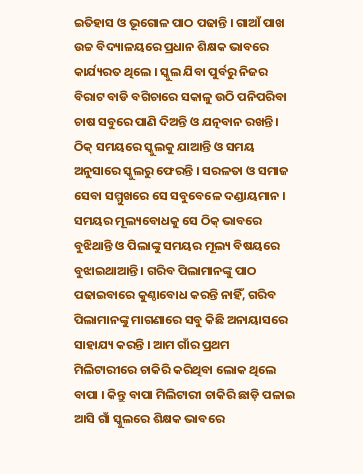ଇତିହାସ ଓ ଭୂଗୋଳ ପାଠ ପଢାନ୍ତି । ଗାଆଁ ପାଖ ଉଚ୍ଚ ବିଦ୍ୟାଳୟରେ ପ୍ରଧାନ ଶିକ୍ଷକ ଭାବରେ କାର୍ଯ୍ୟରତ ଥିଲେ । ସ୍କୁଲ ଯିବା ପୁର୍ବରୁ ନିଜର ବିରାଟ ବାଡି ବଗିଚାରେ ସକାଳୁ ଉଠି ପନିପରିବା ଚାଷ ସବୁରେ ପାଣି ଦିଅନ୍ତି ଓ ଯତ୍ନବାନ ରଖନ୍ତି । ଠିକ୍ ସମୟରେ ସ୍କୁଲକୁ ଯାଆନ୍ତି ଓ ସମୟ ଅନୁସାରେ ସ୍କୁଲରୁ ଫେରନ୍ତି । ସରଳତା ଓ ସମାଜ ସେବା ସମ୍ମୁଖରେ ସେ ସବୁବେଳେ ଦଣ୍ଡାୟମାନ । ସମୟର ମୂଲ୍ୟବୋଧକୁ ସେ ଠିକ୍ ଭାବରେ ବୁଝିଥାନ୍ତି ଓ ପିଲାଙ୍କୁ ସମୟର ମୂଲ୍ୟ ବିଷୟରେ ବୁଝାଇଥାଆନ୍ତି । ଗରିବ ପିଲାମାନଙ୍କୁ ପାଠ ପଢାଇବାରେ କୁଣ୍ଠାବୋଧ କରନ୍ତି ନାହିଁ, ଗରିବ ପିଲାମାନଙ୍କୁ ମାଗଣାରେ ସବୁ କିଛି ଅନାୟାସରେ ସାହାଯ୍ୟ କରନ୍ତି । ଆମ ଗାଁର ପ୍ରଥମ ମିଲିଟାରୀରେ ଚାକିରି କରିଥିବା ଲୋକ ଥିଲେ ବାପା । କିନ୍ତୁ ବାପା ମିଲିଟାରୀ ଚାକିରି ଛାଡ଼ି ପଳାଇ ଆସି ଗାଁ ସ୍କୁଲରେ ଶିକ୍ଷକ ଭାବରେ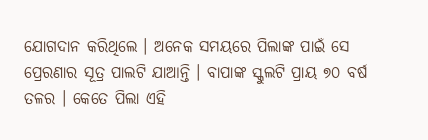ଯୋଗଦାନ କରିଥିଲେ । ଅନେକ ସମୟରେ ପିଲାଙ୍କ ପାଇଁ ସେ ପ୍ରେରଣାର ସୂତ୍ର ପାଲଟି ଯାଆନ୍ତି । ବାପାଙ୍କ ସ୍କୁଲଟି ପ୍ରାୟ ୭୦ ବର୍ଷ ତଳର । କେତେ ପିଲା ଏହି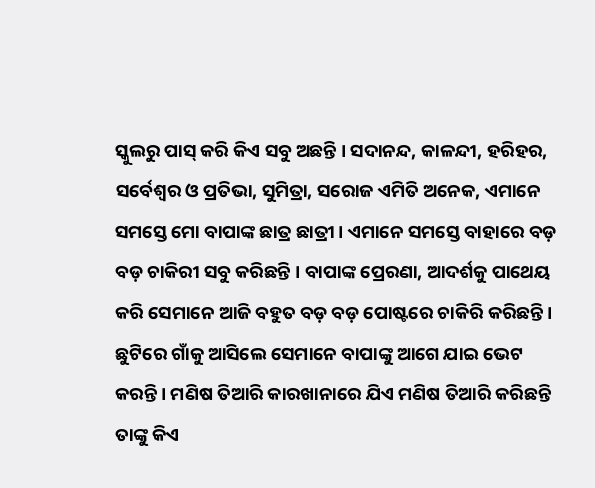ସ୍କୁଲରୁ ପାସ୍ କରି କିଏ ସବୁ ଅଛନ୍ତି । ସଦାନନ୍ଦ, କାଳନ୍ଦୀ, ହରିହର, ସର୍ବେଶ୍ଵର ଓ ପ୍ରତିଭା, ସୁମିତ୍ରା, ସରୋଜ ଏମିତି ଅନେକ, ଏମାନେ ସମସ୍ତେ ମୋ ବାପାଙ୍କ ଛାତ୍ର ଛାତ୍ରୀ । ଏମାନେ ସମସ୍ତେ ବାହାରେ ବଡ଼ ବଡ଼ ଚାକିରୀ ସବୁ କରିଛନ୍ତି । ବାପାଙ୍କ ପ୍ରେରଣା, ଆଦର୍ଶକୁ ପାଥେୟ କରି ସେମାନେ ଆଜି ବହୁତ ବଡ଼ ବଡ଼ ପୋଷ୍ଟରେ ଚାକିରି କରିଛନ୍ତି । ଛୁଟିରେ ଗାଁକୁ ଆସିଲେ ସେମାନେ ବାପାଙ୍କୁ ଆଗେ ଯାଇ ଭେଟ କରନ୍ତି । ମଣିଷ ତିଆରି କାରଖାନାରେ ଯିଏ ମଣିଷ ତିଆରି କରିଛନ୍ତି ତାଙ୍କୁ କିଏ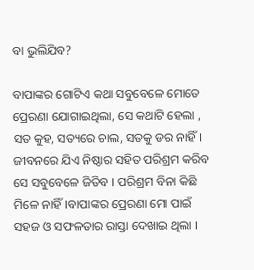ବା ଭୁଲିଯିବ?

ବାପାଙ୍କର ଗୋଟିଏ କଥା ସବୁବେଳେ ମୋତେ ପ୍ରେରଣା ଯୋଗାଇଥିଲା, ସେ କଥାଟି ହେଲା , ସତ କୁହ, ସତ୍ୟରେ ଚାଲ, ସତକୁ ଡର ନାହିଁ । ଜୀବନରେ ଯିଏ ନିଷ୍ଠାର ସହିତ ପରିଶ୍ରମ କରିବ ସେ ସବୁବେଳେ ଜିତିବ । ପରିଶ୍ରମ ବିନା କିଛି ମିଳେ ନାହିଁ।ବାପାଙ୍କର ପ୍ରେରଣା ମୋ ପାଇଁ ସହଜ ଓ ସଫଳତାର ରାସ୍ତା ଦେଖାଇ ଥିଲା ।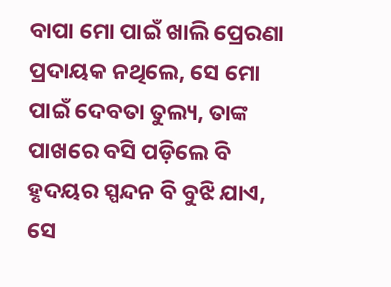ବାପା ମୋ ପାଇଁ ଖାଲି ପ୍ରେରଣା ପ୍ରଦାୟକ ନଥିଲେ, ସେ ମୋ ପାଇଁ ଦେବତା ତୁଲ୍ୟ, ତାଙ୍କ ପାଖରେ ବସି ପଡ଼ିଲେ ବି ହୃଦୟର ସ୍ପନ୍ଦନ ବି ବୁଝି ଯାଏ, ସେ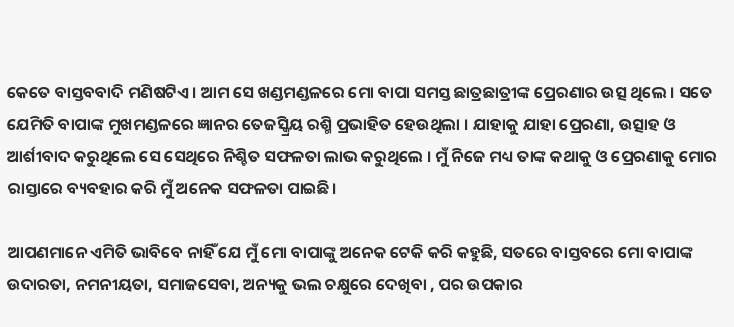କେତେ ବାସ୍ତବବାଦି ମଣିଷଟିଏ । ଆମ ସେ ଖଣ୍ଡମଣ୍ଡଳରେ ମୋ ବାପା ସମସ୍ତ ଛାତ୍ରଛାତ୍ରୀଙ୍କ ପ୍ରେରଣାର ଉତ୍ସ ଥିଲେ । ସତେ ଯେମିତି ବାପାଙ୍କ ମୁଖମଣ୍ଡଳରେ ଜ୍ଞାନର ତେଜସ୍କ୍ରିୟ ରଶ୍ମି ପ୍ରଭାହିତ ହେଉଥିଲା । ଯାହାକୁ ଯାହା ପ୍ରେରଣା, ଉତ୍ସାହ ଓ ଆର୍ଶୀବାଦ କରୁଥିଲେ ସେ ସେଥିରେ ନିଶ୍ଚିତ ସଫଳତା ଲାଭ କରୁଥିଲେ । ମୁଁ ନିଜେ ମଧ୍ୟ ତାଙ୍କ କଥାକୁ ଓ ପ୍ରେରଣାକୁ ମୋର ରାସ୍ତାରେ ବ୍ୟବହାର କରି ମୁଁ ଅନେକ ସଫଳତା ପାଇଛି।

ଆପଣମାନେ ଏମିତି ଭାବିବେ ନାହିଁ ଯେ ମୁଁ ମୋ ବାପାଙ୍କୁ ଅନେକ ଟେକି କରି କହୁଛି, ସତରେ ବାସ୍ତବରେ ମୋ ବାପାଙ୍କ ଉଦାରତା, ନମନୀୟତା, ସମାଜସେବା, ଅନ୍ୟକୁ ଭଲ ଚକ୍ଷୁରେ ଦେଖିବା , ପର ଉପକାର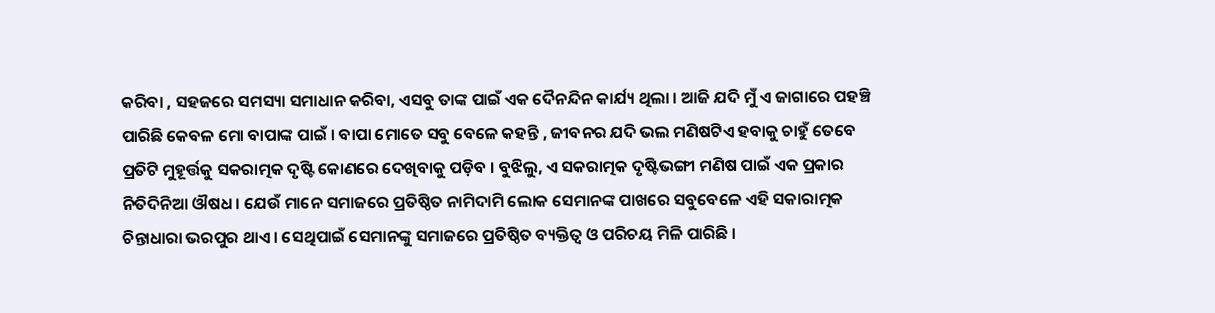କରିବା , ସହଜରେ ସମସ୍ୟା ସମାଧାନ କରିବା, ଏସବୁ ତାଙ୍କ ପାଇଁ ଏକ ଦୈନନ୍ଦିନ କାର୍ଯ୍ୟ ଥିଲା । ଆଜି ଯଦି ମୁଁ ଏ ଜାଗାରେ ପହଞ୍ଚି ପାରିଛି କେବଳ ମୋ ବାପାଙ୍କ ପାଇଁ । ବାପା ମୋତେ ସବୁ ବେଳେ କହନ୍ତି , ଜୀବନର ଯଦି ଭଲ ମଣିଷଟିଏ ହବାକୁ ଚାହୁଁ ତେବେ ପ୍ରତିଟି ମୁହୂର୍ତ୍ତକୁ ସକରାତ୍ମକ ଦୃଷ୍ଟି କୋଣରେ ଦେଖିବାକୁ ପଡ଼ିବ । ବୁଝିଲୁ, ଏ ସକରାତ୍ମକ ଦୃଷ୍ଟିଭଙ୍ଗୀ ମଣିଷ ପାଇଁ ଏକ ପ୍ରକାର ନିତିଦିନିଆ ଔଷଧ । ଯେଉଁ ମାନେ ସମାଜରେ ପ୍ରତିଷ୍ଠିତ ନାମିଦାମି ଲୋକ ସେମାନଙ୍କ ପାଖରେ ସବୁବେଳେ ଏହି ସକାରାତ୍ମକ ଚିନ୍ତାଧାରା ଭରପୁର ଥାଏ । ସେଥିପାଇଁ ସେମାନଙ୍କୁ ସମାଜରେ ପ୍ରତିଷ୍ଠିତ ବ୍ୟକ୍ତିତ୍ଵ ଓ ପରିଚୟ ମିଳି ପାରିଛି ।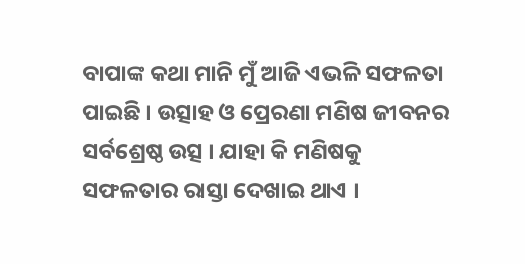ବାପାଙ୍କ କଥା ମାନି ମୁଁ ଆଜି ଏଭଳି ସଫଳତା ପାଇଛି । ଉତ୍ସାହ ଓ ପ୍ରେରଣା ମଣିଷ ଜୀବନର ସର୍ବଶ୍ରେଷ୍ଠ ଉତ୍ସ । ଯାହା କି ମଣିଷକୁ ସଫଳତାର ରାସ୍ତା ଦେଖାଇ ଥାଏ ।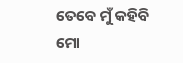ତେବେ ମୁଁ କହିବି ମୋ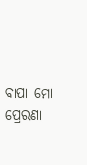ବାପା ମୋ ପ୍ରେରଣା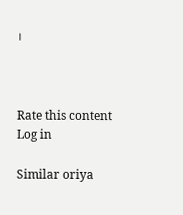।



Rate this content
Log in

Similar oriya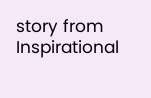story from Inspirational